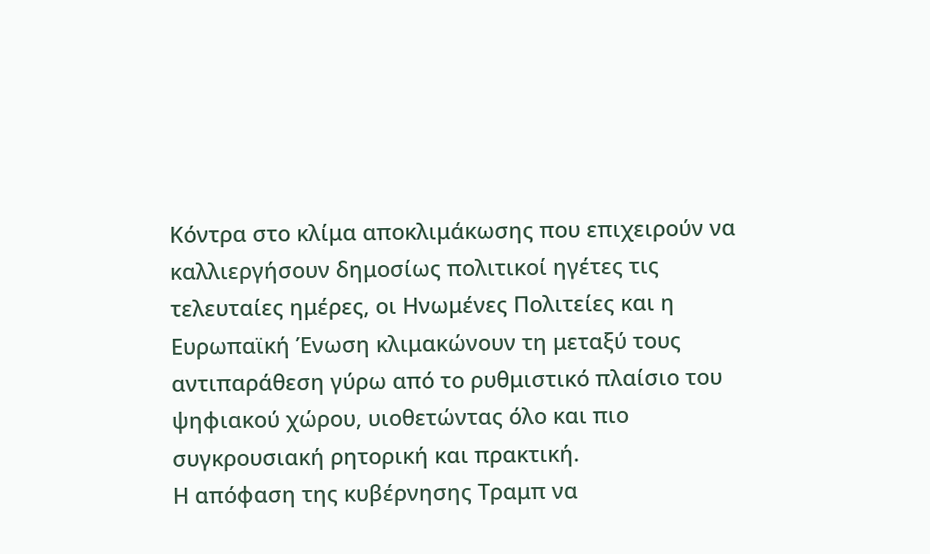Κόντρα στο κλίμα αποκλιμάκωσης που επιχειρούν να καλλιεργήσουν δημοσίως πολιτικοί ηγέτες τις τελευταίες ημέρες, οι Ηνωμένες Πολιτείες και η Ευρωπαϊκή Ένωση κλιμακώνουν τη μεταξύ τους αντιπαράθεση γύρω από το ρυθμιστικό πλαίσιο του ψηφιακού χώρου, υιοθετώντας όλο και πιο συγκρουσιακή ρητορική και πρακτική.
Η απόφαση της κυβέρνησης Τραμπ να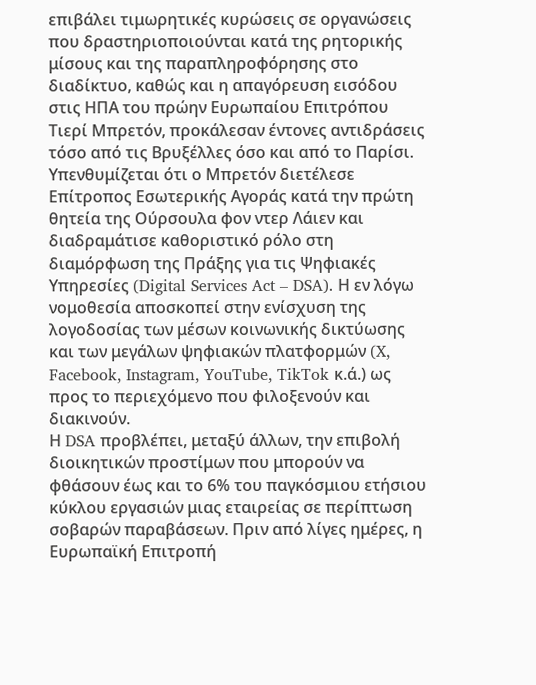επιβάλει τιμωρητικές κυρώσεις σε οργανώσεις που δραστηριοποιούνται κατά της ρητορικής μίσους και της παραπληροφόρησης στο διαδίκτυο, καθώς και η απαγόρευση εισόδου στις ΗΠΑ του πρώην Ευρωπαίου Επιτρόπου Τιερί Μπρετόν, προκάλεσαν έντονες αντιδράσεις τόσο από τις Βρυξέλλες όσο και από το Παρίσι.
Υπενθυμίζεται ότι ο Μπρετόν διετέλεσε Επίτροπος Εσωτερικής Αγοράς κατά την πρώτη θητεία της Ούρσουλα φον ντερ Λάιεν και διαδραμάτισε καθοριστικό ρόλο στη διαμόρφωση της Πράξης για τις Ψηφιακές Υπηρεσίες (Digital Services Act – DSA). Η εν λόγω νομοθεσία αποσκοπεί στην ενίσχυση της λογοδοσίας των μέσων κοινωνικής δικτύωσης και των μεγάλων ψηφιακών πλατφορμών (X, Facebook, Instagram, YouTube, TikTok κ.ά.) ως προς το περιεχόμενο που φιλοξενούν και διακινούν.
Η DSA προβλέπει, μεταξύ άλλων, την επιβολή διοικητικών προστίμων που μπορούν να φθάσουν έως και το 6% του παγκόσμιου ετήσιου κύκλου εργασιών μιας εταιρείας σε περίπτωση σοβαρών παραβάσεων. Πριν από λίγες ημέρες, η Ευρωπαϊκή Επιτροπή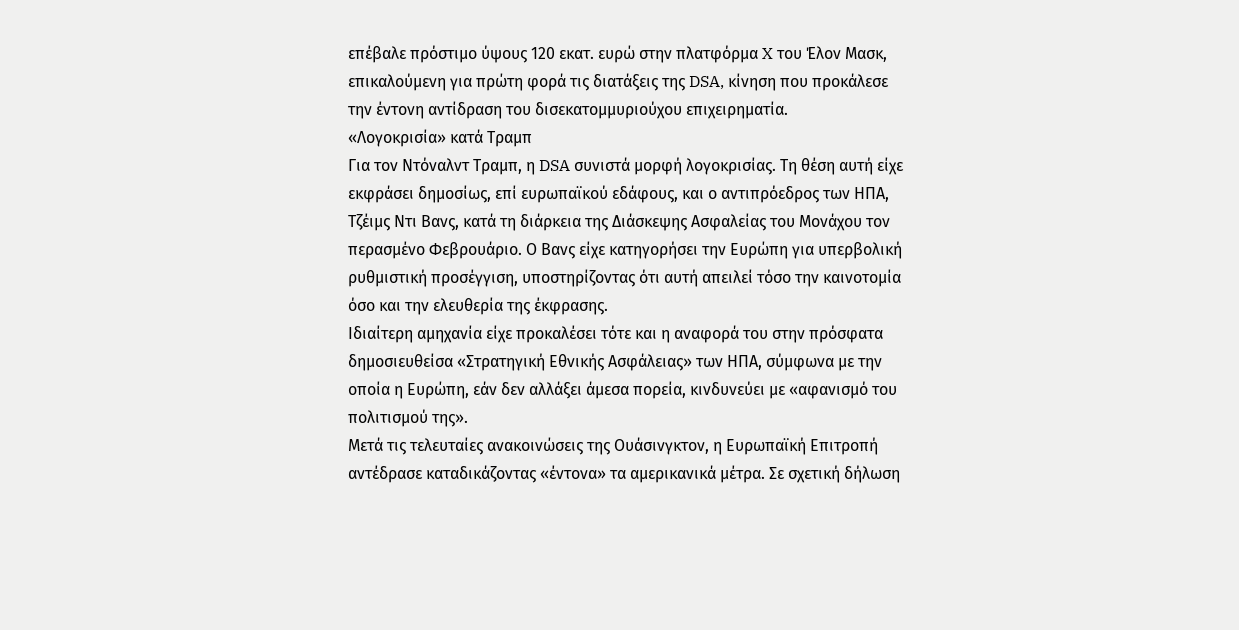επέβαλε πρόστιμο ύψους 120 εκατ. ευρώ στην πλατφόρμα X του Έλον Μασκ, επικαλούμενη για πρώτη φορά τις διατάξεις της DSA, κίνηση που προκάλεσε την έντονη αντίδραση του δισεκατομμυριούχου επιχειρηματία.
«Λογοκρισία» κατά Τραμπ
Για τον Ντόναλντ Τραμπ, η DSA συνιστά μορφή λογοκρισίας. Τη θέση αυτή είχε εκφράσει δημοσίως, επί ευρωπαϊκού εδάφους, και ο αντιπρόεδρος των ΗΠΑ, Τζέιμς Ντι Βανς, κατά τη διάρκεια της Διάσκεψης Ασφαλείας του Μονάχου τον περασμένο Φεβρουάριο. Ο Βανς είχε κατηγορήσει την Ευρώπη για υπερβολική ρυθμιστική προσέγγιση, υποστηρίζοντας ότι αυτή απειλεί τόσο την καινοτομία όσο και την ελευθερία της έκφρασης.
Ιδιαίτερη αμηχανία είχε προκαλέσει τότε και η αναφορά του στην πρόσφατα δημοσιευθείσα «Στρατηγική Εθνικής Ασφάλειας» των ΗΠΑ, σύμφωνα με την οποία η Ευρώπη, εάν δεν αλλάξει άμεσα πορεία, κινδυνεύει με «αφανισμό του πολιτισμού της».
Μετά τις τελευταίες ανακοινώσεις της Ουάσινγκτον, η Ευρωπαϊκή Επιτροπή αντέδρασε καταδικάζοντας «έντονα» τα αμερικανικά μέτρα. Σε σχετική δήλωση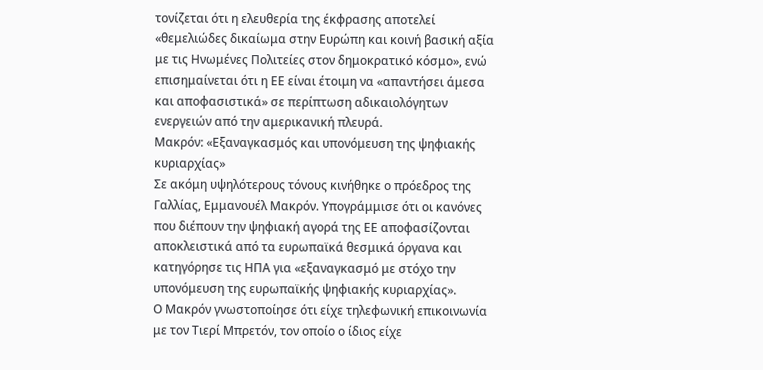τονίζεται ότι η ελευθερία της έκφρασης αποτελεί «θεμελιώδες δικαίωμα στην Ευρώπη και κοινή βασική αξία με τις Ηνωμένες Πολιτείες στον δημοκρατικό κόσμο», ενώ επισημαίνεται ότι η ΕΕ είναι έτοιμη να «απαντήσει άμεσα και αποφασιστικά» σε περίπτωση αδικαιολόγητων ενεργειών από την αμερικανική πλευρά.
Μακρόν: «Εξαναγκασμός και υπονόμευση της ψηφιακής κυριαρχίας»
Σε ακόμη υψηλότερους τόνους κινήθηκε ο πρόεδρος της Γαλλίας, Εμμανουέλ Μακρόν. Υπογράμμισε ότι οι κανόνες που διέπουν την ψηφιακή αγορά της ΕΕ αποφασίζονται αποκλειστικά από τα ευρωπαϊκά θεσμικά όργανα και κατηγόρησε τις ΗΠΑ για «εξαναγκασμό με στόχο την υπονόμευση της ευρωπαϊκής ψηφιακής κυριαρχίας».
Ο Μακρόν γνωστοποίησε ότι είχε τηλεφωνική επικοινωνία με τον Τιερί Μπρετόν, τον οποίο ο ίδιος είχε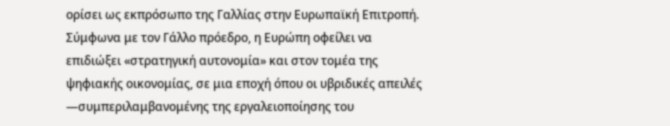ορίσει ως εκπρόσωπο της Γαλλίας στην Ευρωπαϊκή Επιτροπή. Σύμφωνα με τον Γάλλο πρόεδρο, η Ευρώπη οφείλει να επιδιώξει «στρατηγική αυτονομία» και στον τομέα της ψηφιακής οικονομίας, σε μια εποχή όπου οι υβριδικές απειλές —συμπεριλαμβανομένης της εργαλειοποίησης του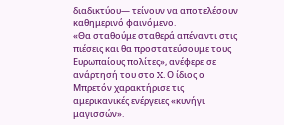διαδικτύου— τείνουν να αποτελέσουν καθημερινό φαινόμενο.
«Θα σταθούμε σταθερά απέναντι στις πιέσεις και θα προστατεύσουμε τους Ευρωπαίους πολίτες», ανέφερε σε ανάρτησή του στο X. Ο ίδιος ο Μπρετόν χαρακτήρισε τις αμερικανικές ενέργειες «κυνήγι μαγισσών».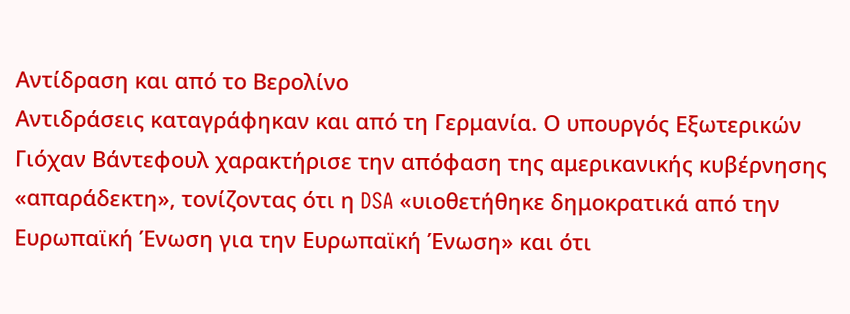Αντίδραση και από το Βερολίνο
Αντιδράσεις καταγράφηκαν και από τη Γερμανία. Ο υπουργός Εξωτερικών Γιόχαν Βάντεφουλ χαρακτήρισε την απόφαση της αμερικανικής κυβέρνησης «απαράδεκτη», τονίζοντας ότι η DSA «υιοθετήθηκε δημοκρατικά από την Ευρωπαϊκή Ένωση για την Ευρωπαϊκή Ένωση» και ότι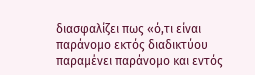διασφαλίζει πως «ό,τι είναι παράνομο εκτός διαδικτύου παραμένει παράνομο και εντός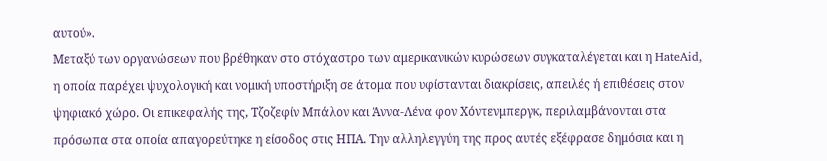αυτού».
Μεταξύ των οργανώσεων που βρέθηκαν στο στόχαστρο των αμερικανικών κυρώσεων συγκαταλέγεται και η HateAid, η οποία παρέχει ψυχολογική και νομική υποστήριξη σε άτομα που υφίστανται διακρίσεις, απειλές ή επιθέσεις στον ψηφιακό χώρο. Οι επικεφαλής της, Τζοζεφίν Μπάλον και Άννα-Λένα φον Χόντενμπεργκ, περιλαμβάνονται στα πρόσωπα στα οποία απαγορεύτηκε η είσοδος στις ΗΠΑ. Την αλληλεγγύη της προς αυτές εξέφρασε δημόσια και η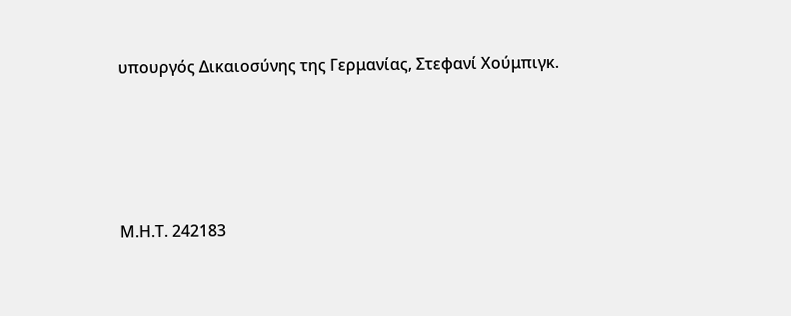υπουργός Δικαιοσύνης της Γερμανίας, Στεφανί Χούμπιγκ.







Μ.Η.Τ. 242183